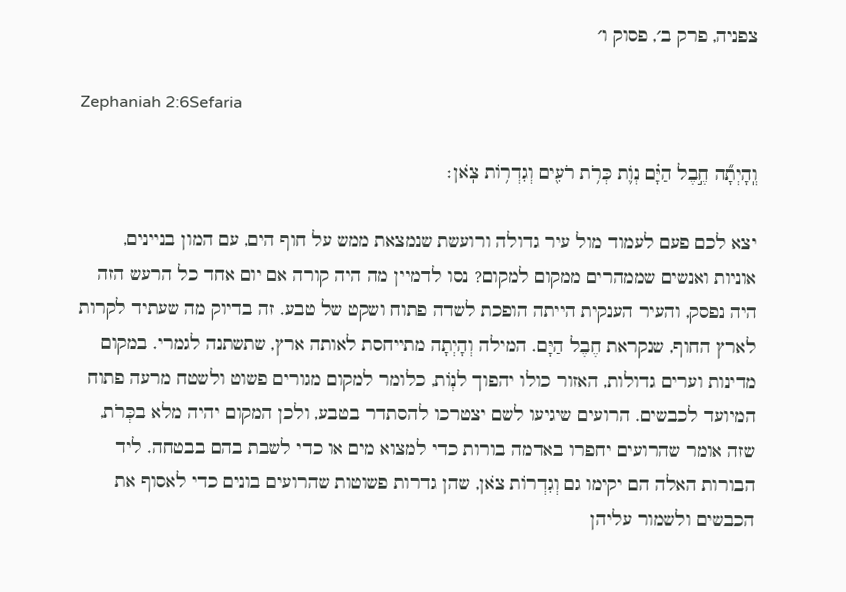צפניה, פרק ב׳, פסוק ו׳

Zephaniah 2:6Sefaria

וְֽהָיְתָ֞ה חֶ֣בֶל הַיָּ֗ם נְוֺ֛ת כְּרֹ֥ת רֹעִ֖ים וְגִדְר֥וֹת צֹֽאן׃

יצא לכם פעם לעמוד מול עיר גדולה ורועשת שנמצאת ממש על חוף הים, עם המון בניינים, אוניות ואנשים שממהרים ממקום למקום? נסו לדמיין מה היה קורה אם יום אחד כל הרעש הזה היה נפסק, והעיר הענקית הייתה הופכת לשדה פתוח ושקט של טבע. זה בדיוק מה שעתיד לקרות לארץ החוף, שנקראת חֶבֶל הַיָּם. המילה וְהָיְתָה מתייחסת לאותה ארץ, שתשתנה לגמרי. במקום מדינות וערים גדולות, האזור כולו יהפוך לנְוֹת, כלומר למקום מגורים פשוט ולשטח מרעה פתוח המיועד לכבשים. הרועים שיגיעו לשם יצטרכו להסתדר בטבע, ולכן המקום יהיה מלא בכְּרֹת, שזה אומר שהרועים יחפרו באדמה בורות כדי למצוא מים או כדי לשבת בהם בבטחה. ליד הבורות האלה הם יקימו גם וְגִדְרוֹת צֹאן, שהן גדרות פשוטות שהרועים בונים כדי לאסוף את הכבשים ולשמור עליהן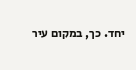יחד. כך, במקום עיר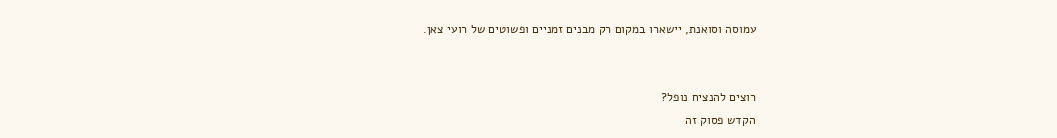עמוסה וסואנת, יישארו במקום רק מבנים זמניים ופשוטים של רועי צאן.


רוצים להנציח נופל?
הקדש פסוק זה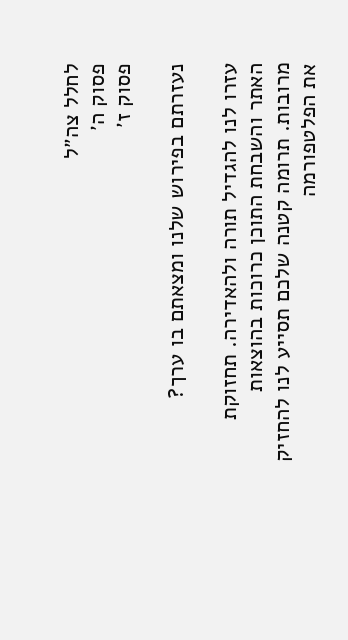לחלל צה״ל
פסוק ה׳
פסוק ז׳

נעזרתם בפירוש שלנו ומצאתם בו ערך?

עזרו לנו להגדיל תורה ולהאדירה. תחזוקת האתר והשבחת התוכן כרוכות בהוצאות מרובות. תרומה קטנה שלכם תסייע לנו להחזיק את הפלטפורמה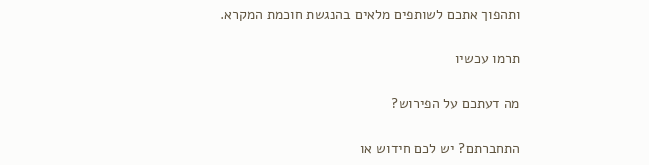ותהפוך אתכם לשותפים מלאים בהנגשת חוכמת המקרא.

תרמו עכשיו

מה דעתכם על הפירוש?

התחברתם? יש לכם חידוש או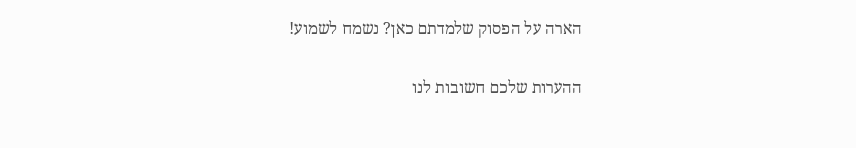הארה על הפסוק שלמדתם כאן? נשמח לשמוע!

ההערות שלכם חשובות לנו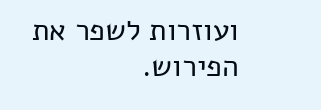ועוזרות לשפר את הפירוש.